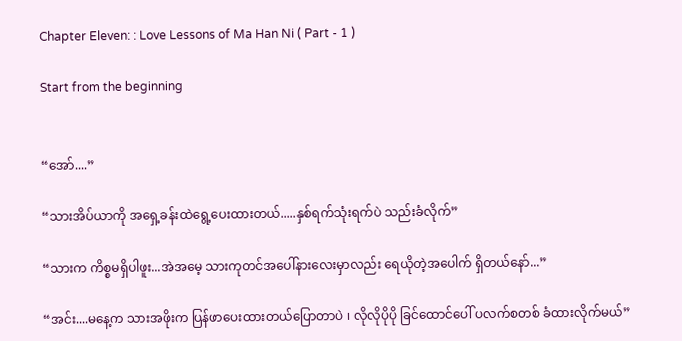Chapter Eleven: : Love Lessons of Ma Han Ni ( Part - 1 )

Start from the beginning


“အော်....”

“သားအိပ်ယာကို အရှေ့ခန်းထဲရွေ့ပေးထားတယ်.....နှစ်ရက်သုံးရက်ပဲ သည်းခံလိုက်”

“သားက ကိစ္စမရှိပါဖူး...အဲအမေ့ သားကုတင်အပေါ်နားလေးမှာလည်း ရေယိုတဲ့အပေါက် ရှိတယ်နော်...”

“အင်း....မနေ့က သားအဖိုးက ပြန်ဖာပေးထားတယ်ပြောတာပဲ ၊ လိုလိုပိုပို ခြင်ထောင်ပေါ် ပလက်စတစ် ခံထားလိုက်မယ်”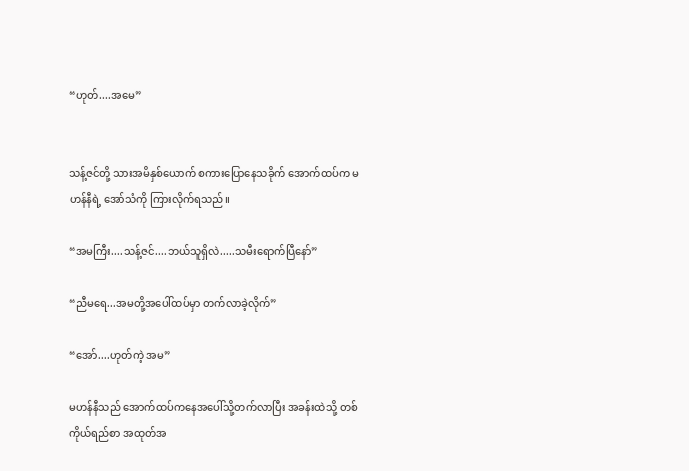“ဟုတ်....အမေ”


သန့်ဇင်တို့ သားအမိနှစ်ယောက် စကားပြောနေသခိုက် အောက်ထပ်က မဟန်နီရဲ့ အော်သံကို ကြားလိုက်ရသည်။

“အမကြီး....သန့်ဇင်....ဘယ်သူရှိလဲ.....သမီးရောက်ပြီနော်”

“ညီမရေ...အမတို့အပေါ်ထပ်မှာ တက်လာခဲ့လိုက်”

“အော်....ဟုတ်ကဲ့ အမ”

မဟန်နီသည် အောက်ထပ်ကနေအပေါ်သို့တက်လာပြီး အခန်းထဲသို့ တစ်ကိုယ်ရည်စာ အထုတ်အ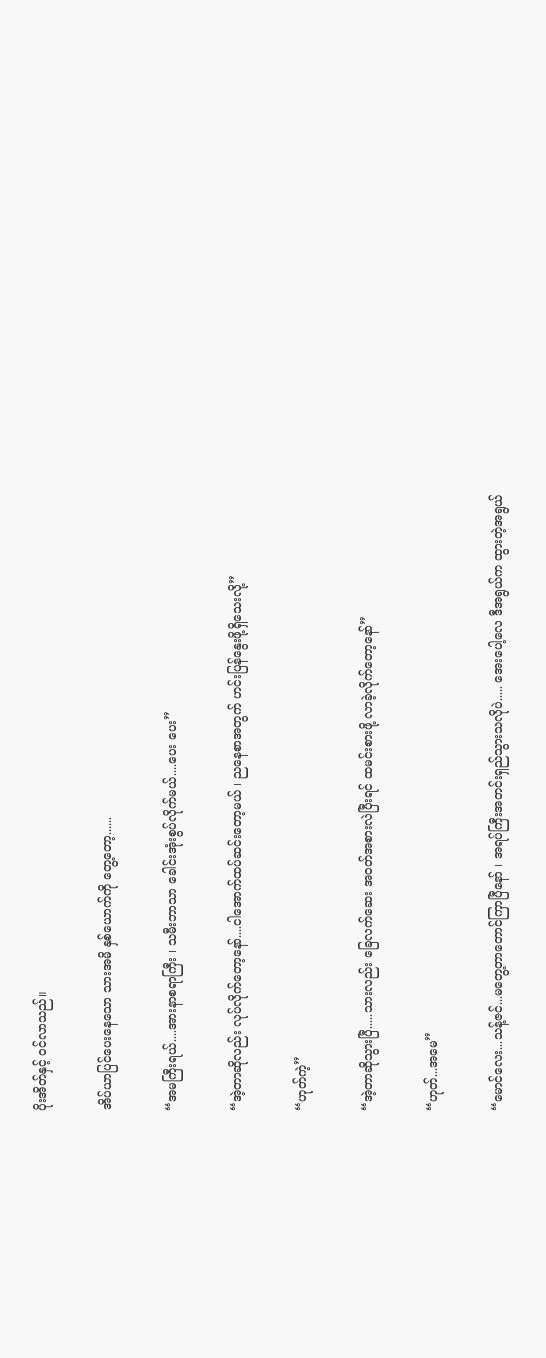ပိုးအိတ်နှင့် ဝင်လာသည်။

အိပ်ယာပြင်ပေးနေသော သားအမိ နှစ်ယောက်ကို တွေ့တော့......

“အမကြီးရယ်....အားနာစရာကြီး ၊ သမီးဘာသာ ခေါင်းအုံးစွပ်လိုက်မယ်....ပေး ပေး”

“အဲ့တာဆိုလည်း လုပ်လိုက်တော့နော်....ငါအောက်ထပ်ဆင်းတော့မယ် ၊ ညနေစာအတွက် ဟင်းပြန်နွေးဖို့ရှိသေးလို့”

“ဟုတ်ကဲ့”

“အဲ့တာဆိုသွားပြီ.....သားလည်း ခြေလက်ဆေး အဝတ်အစားလဲပြီးရင် ထမင်းစားဖို့ လာခဲ့လိုက်တော့နော်”

“ဟုတ်...အမေ”

“မောင်လေး...သန့်ဇင်...မတွေ့တာတောင်ကြာပြီနော် ၊ အရပ်ကြီးအတင်းရှည်သွားသလိုပဲ..... အေးပေါ့လေ ဒီအရွယ်က ထွားတဲ့အရွယ်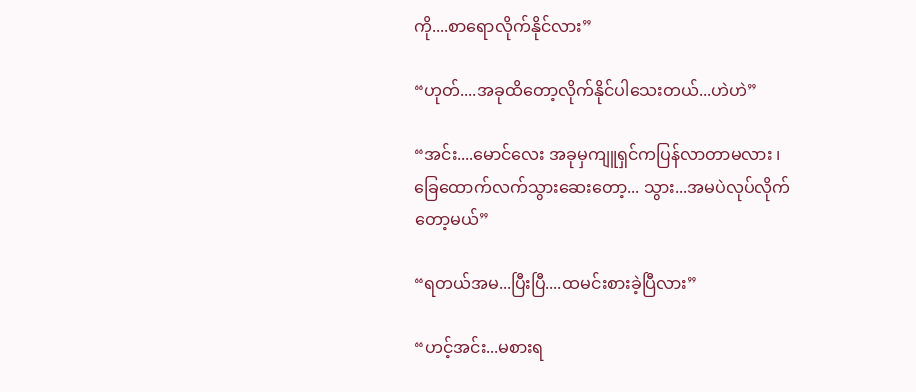ကို....စာရောလိုက်နိုင်လား”

“ဟုတ်....အခုထိတော့လိုက်နိုင်ပါသေးတယ်...ဟဲဟဲ”

“အင်း....မောင်လေး အခုမှကျူရှင်ကပြန်လာတာမလား ၊ ခြေထောက်လက်သွားဆေးတော့... သွား...အမပဲလုပ်လိုက်တော့မယ်”

“ရတယ်အမ...ပြီးပြီ....ထမင်းစားခဲ့ပြီလား”

“ဟင့်အင်း...မစားရ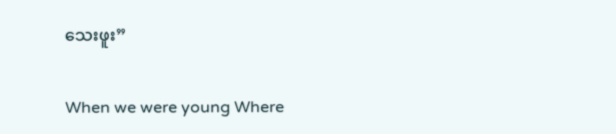သေးဖူး”

When we were young Where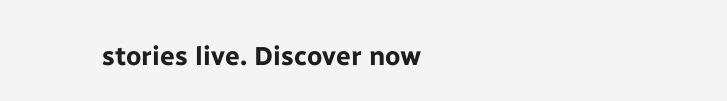stories live. Discover now